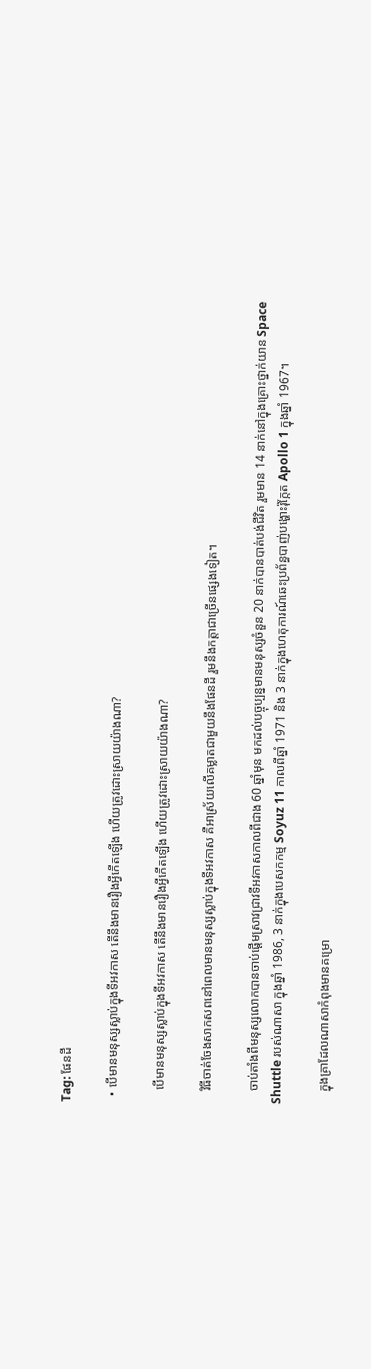Tag: ផែនដី

  • បើមានមនុស្សស្លាប់ក្នុងទីអវកាស តើនឹងមានរឿងអ្វីកើតឡើង ហើយត្រូវដោះស្រាយយ៉ាងណា?

    បើមានមនុស្សស្លាប់ក្នុងទីអវកាស តើនឹងមានរឿងអ្វីកើតឡើង ហើយត្រូវដោះស្រាយយ៉ាងណា?

    វិធីចាត់ចែងសាកសពនៅពេលមានមនុស្សស្លាប់ក្នុងទីអវកាស គឺអាស្រ័យលើគម្លាតជាមួយនឹងផែនដី រួមនឹងកត្តាជាច្រើនផ្សេងទៀត។

    ចាប់តាំងពីមនុស្សលោកបានចាប់ផ្ដើមស្រាវជ្រាវទីអវកាសកាលពីជាង 60 ឆ្នាំមុន មកដល់បច្ចុប្បន្នមានមនុស្សចំនួន 20 នាក់បានបាត់បង់ជីវិត រួមមាន 14 នាក់នៅក្នុងគ្រោះថ្នាក់យាន Space Shuttle របស់ណាសា ក្នុងឆ្នាំ 1986, 3 នាក់ក្នុងបេសកកម្ម Soyuz 11 កាលពីឆ្នាំ 1971 និង 3 នាក់ក្នុងហេតុការណ៍ឆេះប្រព័ន្ធបាញ់បង្ហោះរ៉ុក្កែត Apollo 1 ក្នុងឆ្នាំ 1967។

    ក្នុងគ្រាដែលណាសាកំពុងមានគម្រោ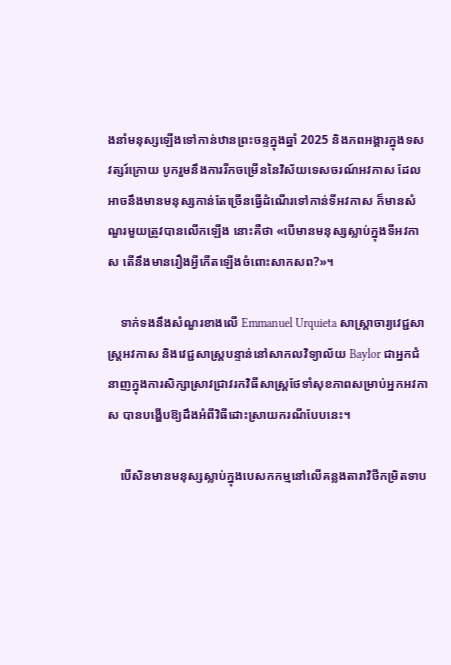ងនាំមនុស្សឡើងទៅកាន់ឋានព្រះចន្ទក្នុងឆ្នាំ 2025 និងភពអង្គារក្នុងទសវត្សរ៍ក្រោយ បូករួមនឹងការរីកចម្រើននៃវិស័យទេសចរណ៍អវកាស ដែលអាចនឹងមានមនុស្សកាន់តែច្រើនធ្វើដំណើរទៅកាន់ទីអវកាស ក៏មានសំណួរមួយត្រូវបានលើកឡើង នោះគឺថា «បើមានមនុស្សស្លាប់ក្នុងទីអវកាស តើនឹងមានរឿងអ្វីកើតឡើងចំពោះសាកសព?»។

    ទាក់ទងនឹងសំណួរខាងលើ Emmanuel Urquieta សាស្ត្រាចារ្យវេជ្ជសាស្ត្រអវកាស និងវេជ្ជសាស្ត្របន្ទាន់នៅសាកលវិទ្យាល័យ Baylor ជាអ្នកជំនាញក្នុងការសិក្សាស្រាវជ្រាវរកវិធីសាស្ត្រថែទាំសុខភាពសម្រាប់អ្នកអវកាស បានបង្ហើបឱ្យដឹងអំពីវិធីដោះស្រាយករណីបែបនេះ។

    បើសិនមានមនុស្សស្លាប់ក្នុងបេសកកម្មនៅលើគន្លងតារាវិថីកម្រិតទាប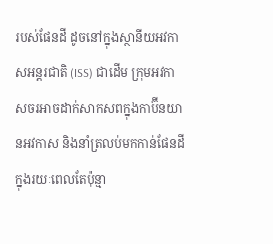របស់ផែនដី ដូចនៅក្នុងស្ថានីយអវកាសអន្តរជាតិ (ISS) ជាដើម ក្រុមអវកាសចរអាចដាក់សាកសពក្នុងកាប៊ីនយានអវកាស និងនាំត្រលប់មកកាន់ផែនដីក្នុងរយៈពេលតែប៉ុន្មា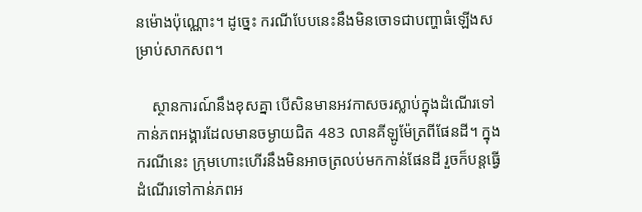នម៉ោងប៉ុណ្ណោះ។ ដូច្នេះ ករណីបែបនេះនឹងមិនចោទជាបញ្ហាធំឡើងសម្រាប់សាកសព។

    ស្ថានការណ៍នឹងខុសគ្នា បើសិនមានអវកាសចរស្លាប់ក្នុងដំណើរទៅកាន់ភពអង្គារដែលមានចម្ងាយជិត 483 លានគីឡូម៉ែត្រពីផែនដី។ ក្នុងករណីនេះ ក្រុមហោះហើរនឹងមិនអាចត្រលប់មកកាន់ផែនដី រួចក៏បន្តធ្វើដំណើរទៅកាន់ភពអ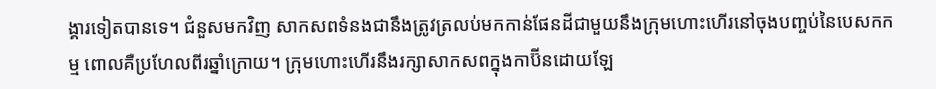ង្គារទៀតបានទេ។ ជំនួសមកវិញ សាកសពទំនងជានឹងត្រូវត្រលប់មកកាន់ផែនដីជាមួយនឹងក្រុមហោះហើរនៅចុងបញ្ចប់នៃបេសកកម្ម ពោលគឺប្រហែលពីរឆ្នាំក្រោយ។ ក្រុមហោះហើរនឹងរក្សាសាកសពក្នុងកាប៊ីនដោយឡែ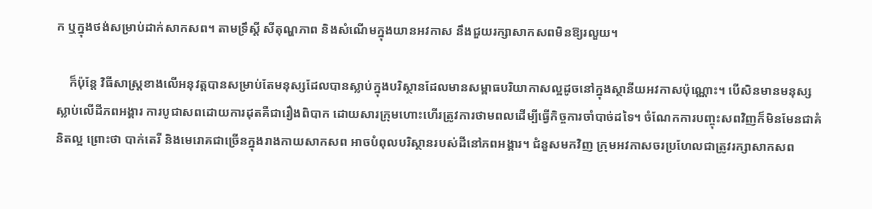ក ឬក្នុងថង់សម្រាប់ដាក់សាកសព។ តាមទ្រឹស្ដី សីតុណ្ហភាព និងសំណើមក្នុងយានអវកាស នឹងជួយរក្សាសាកសពមិនឱ្យរលួយ។

    ក៏ប៉ុន្តែ វិធីសាស្ត្រខាងលើអនុវត្តបានសម្រាប់តែមនុស្សដែលបានស្លាប់ក្នុងបរិស្ថានដែលមានសម្ពាធបរិយាកាសល្អដូចនៅក្នុងស្ថានីយអវកាសប៉ុណ្ណោះ។ បើសិនមានមនុស្សស្លាប់លើដីភពអង្គារ ការបូជាសពដោយការដុតគឺជារឿងពិបាក ដោយសារក្រុមហោះហើរត្រូវការថាមពលដើម្បីធ្វើកិច្ចការចាំបាច់ដទៃ។ ចំណែកការបញ្ចុះសពវិញក៏មិនមែនជាគំនិតល្អ ព្រោះថា បាក់តេរី និងមេរោគជាច្រើនក្នុងរាងកាយសាកសព អាចបំពុលបរិស្ថានរបស់ដីនៅភពអង្គារ។ ជំនួសមកវិញ ក្រុមអវកាសចរប្រហែលជាត្រូវរក្សាសាកសព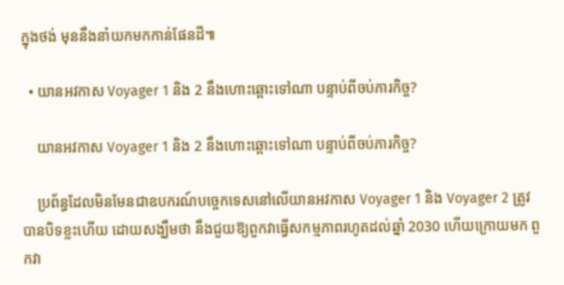ក្នុងថង់ មុននឹងនាំយកមកកាន់ផែនដី៕

  • យានអវកាស Voyager 1 និង 2 នឹងហោះឆ្ពោះទៅណា បន្ទាប់ពីចប់ភារកិច្ច?

    យានអវកាស Voyager 1 និង 2 នឹងហោះឆ្ពោះទៅណា បន្ទាប់ពីចប់ភារកិច្ច?

    ប្រព័ន្ធដែលមិនមែនជាឧបករណ៍បច្ចេកទេសនៅលើយានអវកាស Voyager 1 និង Voyager 2 ត្រូវបានបិទខ្លះហើយ ដោយសង្ឃឹមថា នឹងជួយឱ្យពួកវាធ្វើសកម្មភាពរហូតដល់ឆ្នាំ 2030 ហើយក្រោយមក ពួកវា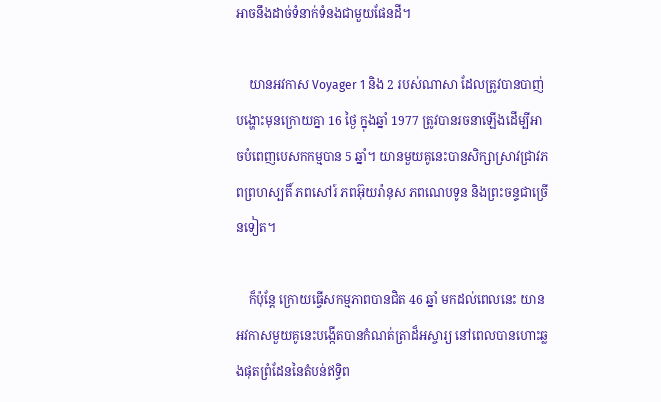អាចនឹងដាច់ទំនាក់ទំនងជាមួយផែនដី។

    យានអវកាស Voyager 1 និង 2 របស់ណាសា ដែលត្រូវបានបាញ់បង្ហោះមុនក្រោយគ្នា 16 ថ្ងៃ ក្នុងឆ្នាំ 1977 ត្រូវបានរចនាឡើងដើម្បីអាចបំពេញបេសកកម្មបាន 5 ឆ្នាំ។ យានមួយគូនេះបានសិក្សាស្រាវជ្រាវភពព្រហស្បតិ៍ ភពសៅរ៍ ភពអ៊ុយរ៉ានុស ភពណេបទូន និងព្រះចន្ទជាច្រើនទៀត។

    ក៏ប៉ុន្តែ ក្រោយធ្វើសកម្មភាពបានជិត 46 ឆ្នាំ មកដល់ពេលនេះ យានអវកាសមួយគូនេះបង្កើតបានកំណត់ត្រាដ៏អស្ចារ្យ នៅពេលបានហោះឆ្លងផុតព្រំដែននៃតំបន់ឥទ្ធិព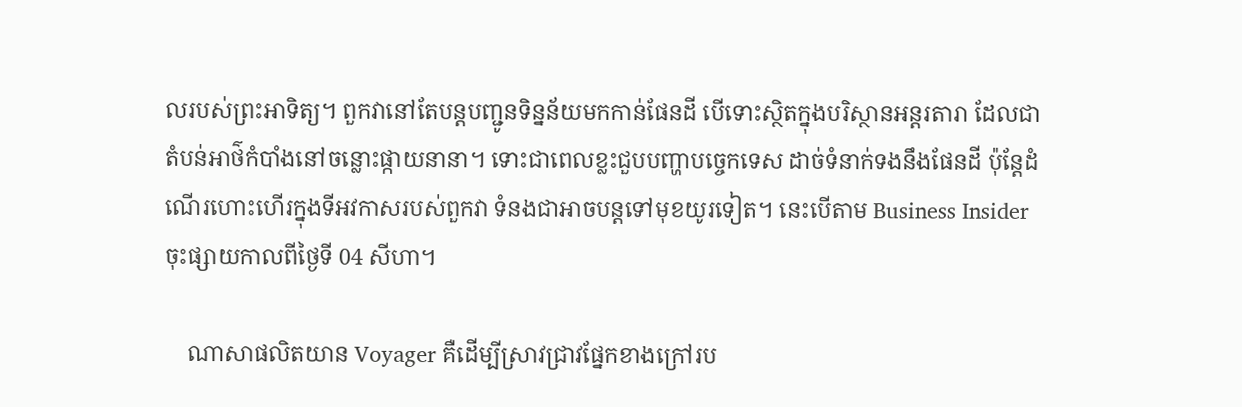លរបស់ព្រះអាទិត្យ។ ពួកវានៅតែបន្តបញ្ជូនទិន្នន័យមកកាន់ផែនដី បើទោះស្ថិតក្នុងបរិស្ថានអន្តរតារា ដែលជាតំបន់អាថ៌កំបាំងនៅចន្លោះផ្កាយនានា។ ទោះជាពេលខ្លះជួបបញ្ហាបច្ចេកទេស ដាច់ទំនាក់ទងនឹងផែនដី ប៉ុន្តែដំណើរហោះហើរក្នុងទីអវកាសរបស់ពួកវា ទំនងជាអាចបន្តទៅមុខយូរទៀត។ នេះបើតាម Business Insider ចុះផ្សាយកាលពីថ្ងៃទី 04 សីហា។

    ណាសាផលិតយាន Voyager គឺដើម្បីស្រាវជ្រាវផ្នែកខាងក្រៅរប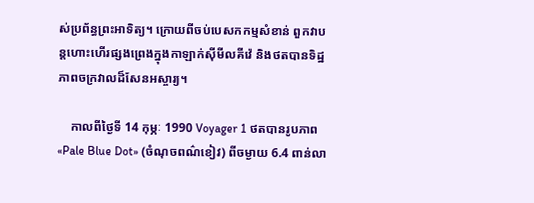ស់ប្រព័ន្ធព្រះអាទិត្យ។ ក្រោយពីចប់បេសកកម្មសំខាន់ ពួកវាបន្តហោះហើរផ្សងព្រេងក្នុងកាឡាក់ស៊ីមីលគីវ៉េ និងថតបានទិដ្ឋភាពចក្រវាលដ៏សែនអស្ចារ្យ។

    កាលពីថ្ងៃទី 14 កុម្ភៈ 1990 Voyager 1 ថតបានរូបភាព «Pale Blue Dot» (ចំណុចពណ៌ខៀវ) ពីចម្ងាយ 6.4 ពាន់លា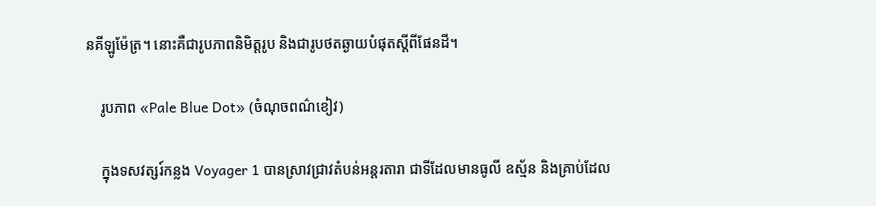នគីឡូម៉ែត្រ។ នោះគឺជារូបភាពនិមិត្តរូប និងជារូបថតឆ្ងាយបំផុតស្ដីពីផែនដី។

    រូបភាព «Pale Blue Dot» (ចំណុចពណ៌ខៀវ)

    ក្នុងទសវត្សរ៍កន្លង Voyager 1 បានស្រាវជ្រាវតំបន់អន្តរតារា ជាទីដែលមានធូលី ឧស្ម័ន និងគ្រាប់ដែល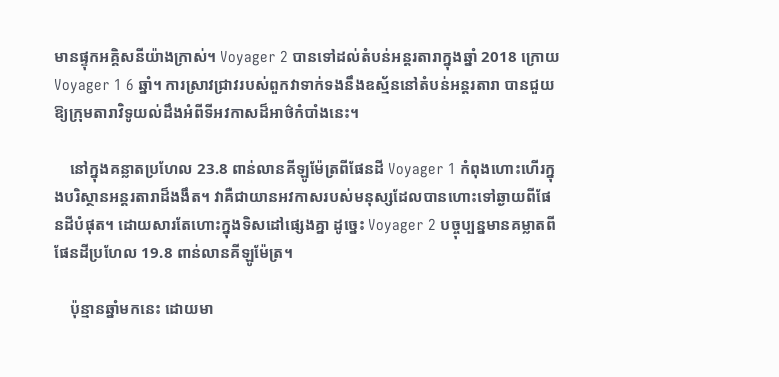មានផ្ទុកអគ្គិសនីយ៉ាងក្រាស់។ Voyager 2 បានទៅដល់តំបន់អន្តរតារាក្នុងឆ្នាំ 2018 ក្រោយ Voyager 1 6 ឆ្នាំ។ ការស្រាវជ្រាវរបស់ពួកវាទាក់ទងនឹងឧស្ម័ននៅតំបន់អន្តរតារា បានជួយឱ្យក្រុមតារាវិទូយល់ដឹងអំពីទីអវកាសដ៏អាថ៌កំបាំងនេះ។

    នៅក្នុងគន្លាតប្រហែល 23.8 ពាន់លានគីឡូម៉ែត្រពីផែនដី Voyager 1 កំពុងហោះហើរក្នុងបរិស្ថានអន្តរតារាដ៏ងងឹត។ វាគឺជាយានអវកាសរបស់មនុស្សដែលបានហោះទៅឆ្ងាយពីផែនដីបំផុត។ ដោយសារតែហោះក្នុងទិសដៅផ្សេងគ្នា ដូច្នេះ Voyager 2 បច្ចុប្បន្នមានគម្លាតពីផែនដីប្រហែល 19.8 ពាន់លានគីឡូម៉ែត្រ។

    ប៉ុន្មានឆ្នាំមកនេះ ដោយមា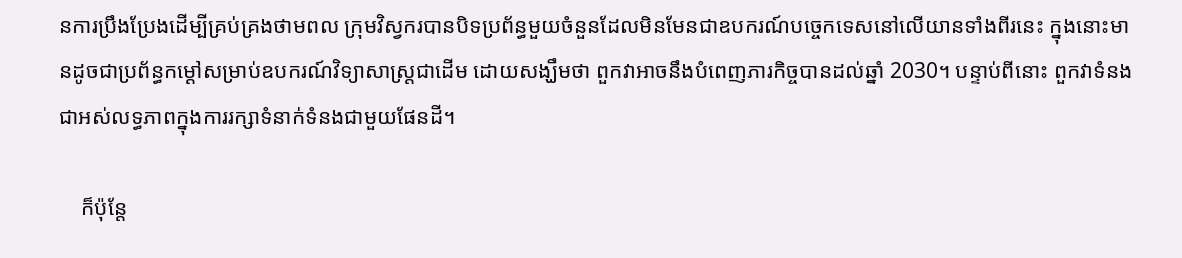នការប្រឹងប្រែងដើម្បីគ្រប់គ្រងថាមពល ក្រុមវិស្វករបានបិទប្រព័ន្ធមួយចំនួនដែលមិនមែនជាឧបករណ៍បច្ចេកទេសនៅលើយានទាំងពីរនេះ ក្នុងនោះមានដូចជាប្រព័ន្ធកម្ដៅសម្រាប់ឧបករណ៍វិទ្យាសាស្ត្រជាដើម ដោយសង្ឃឹមថា ពួកវាអាចនឹងបំពេញភារកិច្ចបានដល់ឆ្នាំ 2030។ បន្ទាប់ពីនោះ ពួកវាទំនងជាអស់លទ្ធភាពក្នុងការរក្សាទំនាក់ទំនងជាមួយផែនដី។

    ក៏ប៉ុន្តែ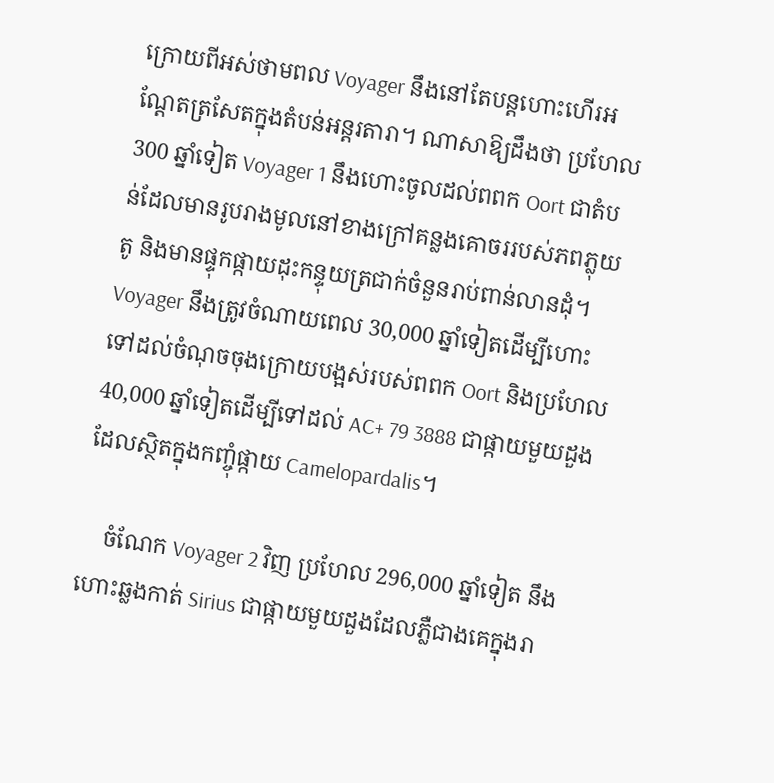ក្រោយពីអស់ថាមពល Voyager នឹងនៅតែបន្តហោះហើរអណ្ដែតត្រសែតក្នុងតំបន់អន្តរតារា។ ណាសាឱ្យដឹងថា ប្រហែល 300 ឆ្នាំទៀត Voyager 1 នឹងហោះចូលដល់ពពក Oort ជាតំបន់ដែលមានរូបរាងមូលនៅខាងក្រៅគន្លងគោចររបស់ភពភ្លុយតូ និងមានផ្ទុកផ្កាយដុះកន្ទុយត្រជាក់ចំនួនរាប់ពាន់លានដុំ។ Voyager នឹងត្រូវចំណាយពេល 30,000 ឆ្នាំទៀតដើម្បីហោះទៅដល់ចំណុចចុងក្រោយបង្អស់របស់ពពក Oort និងប្រហែល 40,000 ឆ្នាំទៀតដើម្បីទៅដល់ AC+ 79 3888 ជាផ្កាយមួយដួងដែលស្ថិតក្នុងកញ្ចុំផ្កាយ Camelopardalis។

    ចំណែក Voyager 2 វិញ ប្រហែល 296,000 ឆ្នាំទៀត នឹងហោះឆ្លងកាត់ Sirius ជាផ្កាយមួយដួងដែលភ្លឺជាងគេក្នុងរា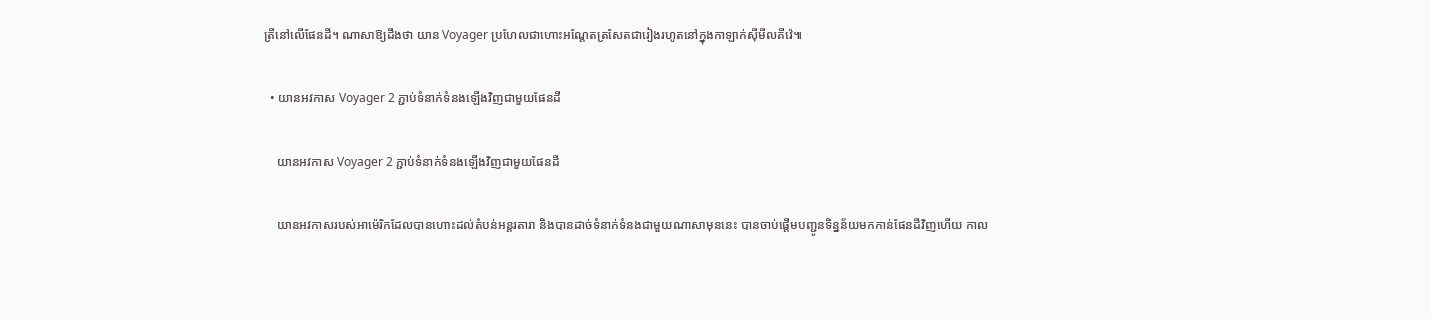ត្រីនៅលើផែនដី។ ណាសាឱ្យដឹងថា យាន Voyager ប្រហែលជាហោះអណ្ដែតត្រសែតជារៀងរហូតនៅក្នុងកាឡាក់ស៊ីមីលគីវ៉េ៕

  • យានអវកាស Voyager 2 ភ្ជាប់ទំនាក់ទំនងឡើងវិញជាមួយផែនដី

    យានអវកាស Voyager 2 ភ្ជាប់ទំនាក់ទំនងឡើងវិញជាមួយផែនដី

    យានអវកាសរបស់អាម៉េរិកដែលបានហោះដល់តំបន់អន្តរតារា និងបានដាច់ទំនាក់ទំនងជាមួយណាសាមុននេះ បានចាប់ផ្ដើមបញ្ជូនទិន្នន័យមកកាន់ផែនដីវិញហើយ កាល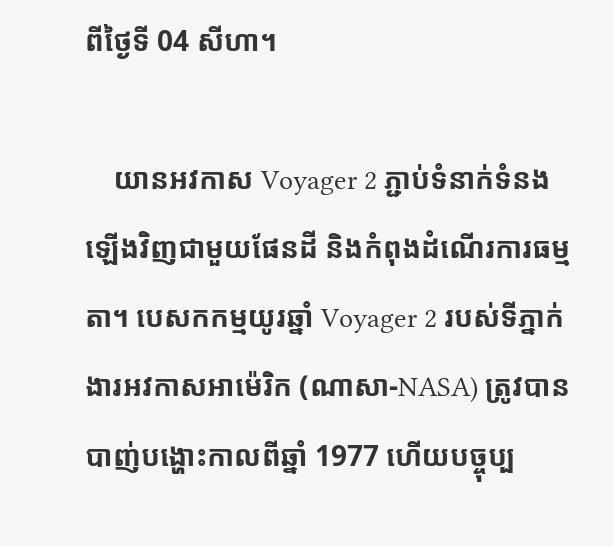ពីថ្ងៃទី 04 សីហា។

    យានអវកាស Voyager 2 ភ្ជាប់ទំនាក់ទំនងឡើងវិញជាមួយផែនដី និងកំពុងដំណើរការធម្មតា។ បេសកកម្មយូរឆ្នាំ Voyager 2 របស់ទីភ្នាក់ងារអវកាសអាម៉េរិក (ណាសា-NASA) ត្រូវបានបាញ់បង្ហោះកាលពីឆ្នាំ 1977 ហើយបច្ចុប្ប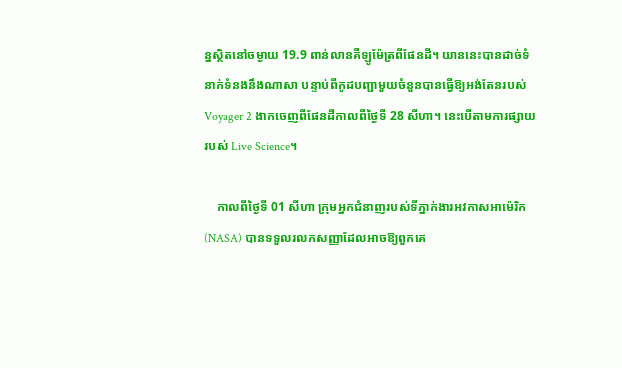ន្នស្ថិតនៅចម្ងាយ 19.9 ពាន់លានគឺឡូម៉ែត្រពីផែនដី។ យាននេះបានដាច់ទំនាក់ទំនងនឹងណាសា បន្ទាប់ពីកូដបញ្ជាមួយចំនួនបានធ្វើឱ្យអង់តែនរបស់ Voyager 2 ងាកចេញពីផែនដីកាលពីថ្ងៃទី 28 សីហា។ នេះបើតាមការផ្សាយរបស់ Live Science។

    កាលពីថ្ងៃទី 01 សីហា ក្រុមអ្នកជំនាញរបស់ទីភ្នាក់ងារអវកាសអាម៉េរិក (NASA) បានទទួលរលកសញ្ញាដែលអាចឱ្យពួកគេ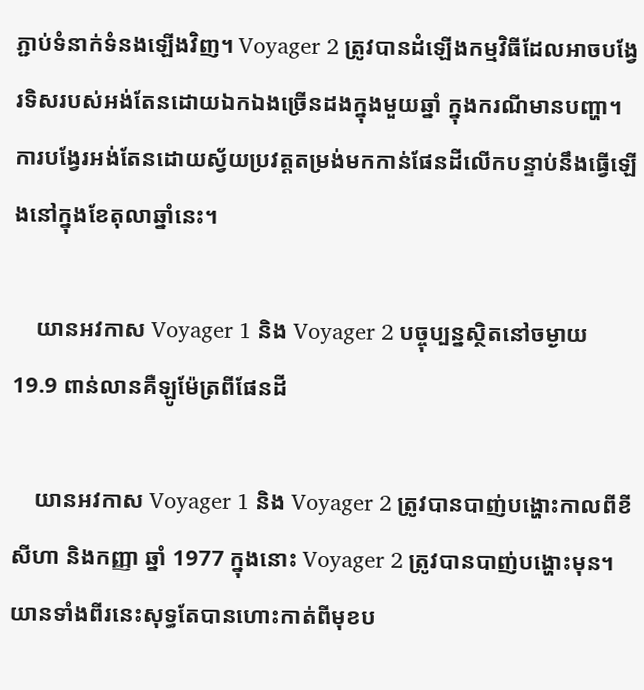ភ្ជាប់ទំនាក់ទំនងឡើងវិញ។ Voyager 2 ត្រូវបានដំឡើងកម្មវិធីដែលអាចបង្វែរទិសរបស់អង់តែនដោយឯកឯងច្រើនដងក្នុងមួយឆ្នាំ ក្នុងករណីមានបញ្ហា។ ការបង្វែរអង់តែនដោយស្វ័យប្រវត្តតម្រង់មកកាន់ផែនដីលើកបន្ទាប់នឹងធ្វើឡើងនៅក្នុងខែតុលាឆ្នាំនេះ។

    យានអវកាស Voyager 1 និង Voyager 2 បច្ចុប្បន្នស្ថិតនៅចម្ងាយ 19.9 ពាន់លានគឺឡូម៉ែត្រពីផែនដី

    យានអវកាស Voyager 1 និង Voyager 2 ត្រូវបានបាញ់បង្ហោះកាលពីខីសីហា និងកញ្ញា ឆ្នាំ 1977 ក្នុងនោះ Voyager 2 ត្រូវបានបាញ់បង្ហោះមុន។ យានទាំងពីរនេះសុទ្ធតែបានហោះកាត់ពីមុខប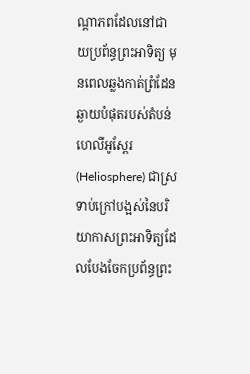ណ្ដាភពដែលនៅជាយប្រព័ន្ធព្រះអាទិត្យ មុនពេលឆ្លងកាត់ព្រំដែនឆ្ងាយបំផុតរបស់តំបន់ហេលីអូស្ពែរ (Heliosphere) ជាស្រទាប់ក្រៅបង្អស់នៃបរិយាកាសព្រះអាទិត្យដែលបែងចែកប្រព័ន្ធព្រះ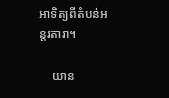អាទិត្យពីតំបន់អន្តរតារា។

    យាន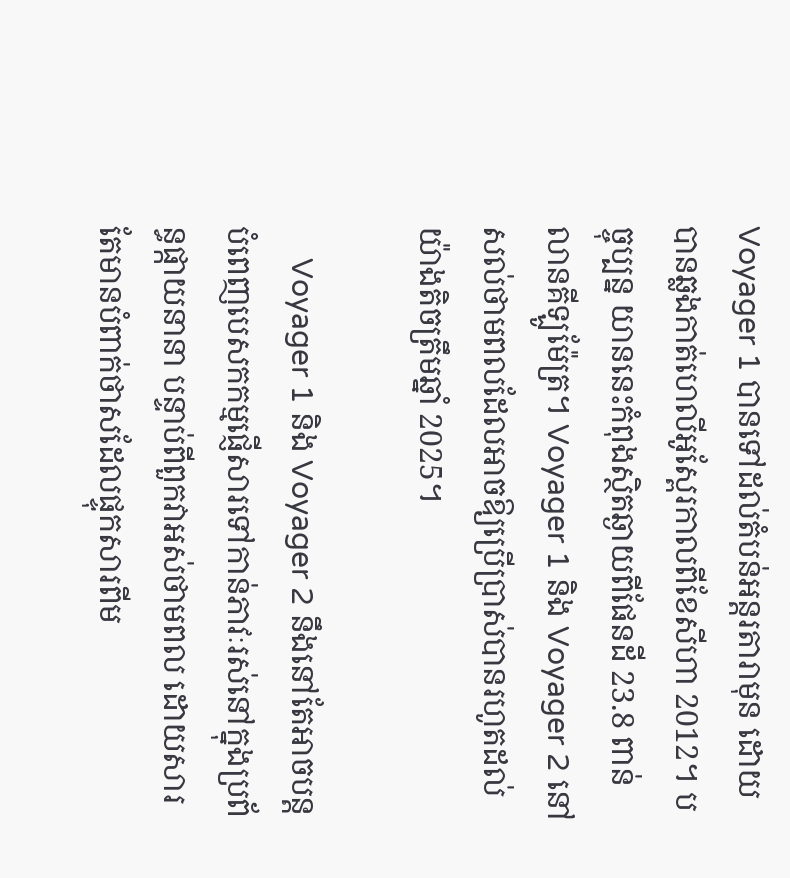Voyager 1 បានទៅដល់តំបន់អន្តរតារាមុន ដោយបានឆ្លងកាត់ហេលីអូស្ពែរកាលពីខែសីហា 2012។ បច្ចុប្បន្ន យាននេះកំពុងស្ថិតឆ្ងាយពីផែនដី 23.8 ពាន់លានគីឡូម៉ែត្រ។ Voyager 1 និង Voyager 2 នៅសល់ថាមពលដែលអាចឱ្យប្រើប្រាស់បានរហូតដល់យ៉ាងតិចត្រឹមឆ្នាំ 2025។

    Voyager 1 និង Voyager 2 នឹងនៅតែអាចបន្តបំពេញបេសកកម្មផ្ញើសារទៅកាន់ភាវៈរស់នៅក្នុងប្រព័ន្ធផ្កាយនានា បន្ទាប់ពីពួកវាអស់ថាមពល ដោយសារតែមានបំពាក់ថាសដែលផ្ទុកសារពីម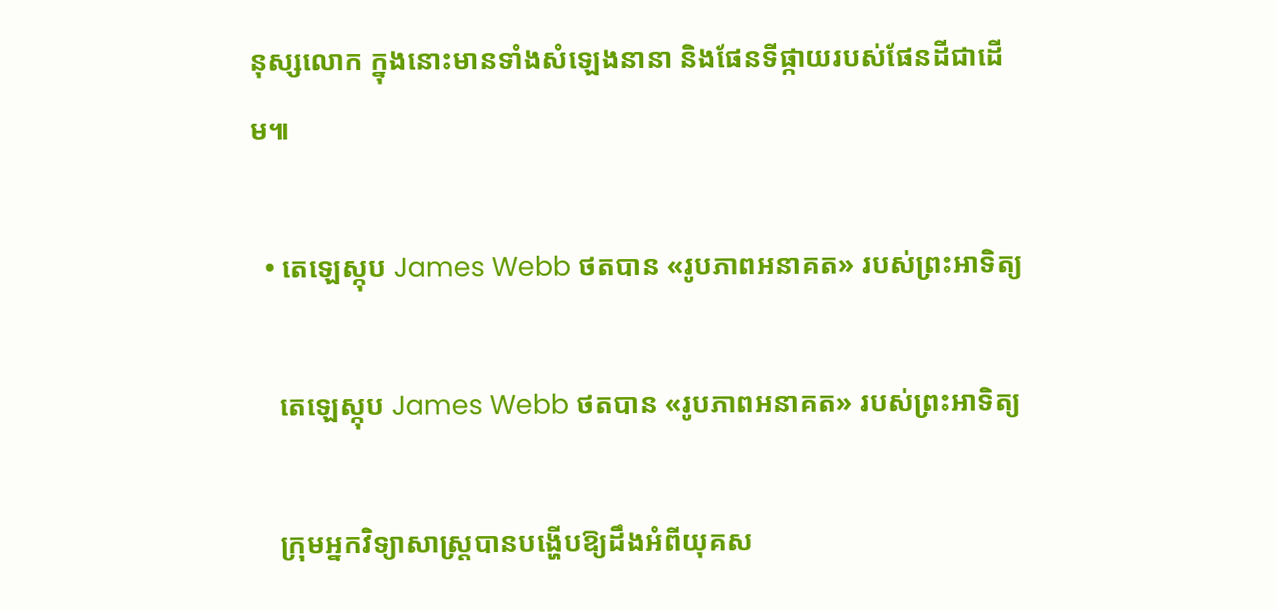នុស្សលោក ក្នុងនោះមានទាំងសំឡេងនានា និងផែនទីផ្កាយរបស់ផែនដីជាដើម៕

  • តេឡេស្កុប James Webb ថតបាន «រូបភាពអនាគត» របស់ព្រះអាទិត្យ

    តេឡេស្កុប James Webb ថតបាន «រូបភាពអនាគត» របស់ព្រះអាទិត្យ

    ក្រុមអ្នកវិទ្យាសាស្ត្របានបង្ហើបឱ្យដឹងអំពីយុគស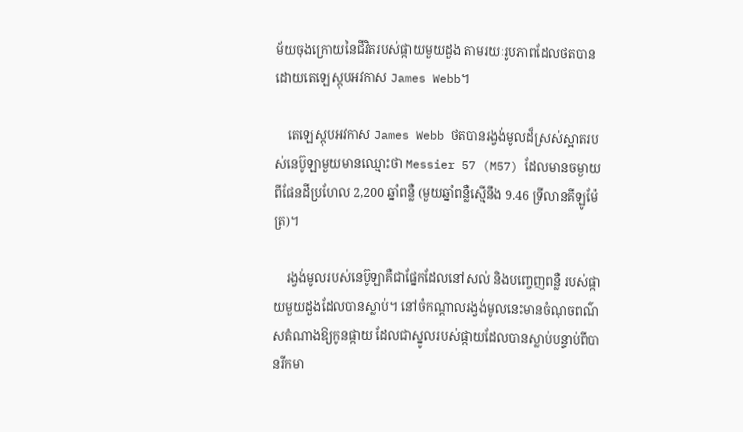ម័យចុងក្រោយនៃជីវិតរបស់ផ្កាយមួយដួង តាមរយៈរូបភាពដែលថតបានដោយតេឡេស្កុបអវកាស James Webb។

    តេឡេស្កុបអវកាស James Webb ថតបានរង្វង់មូលដ៏ស្រស់ស្អាតរបស់នេប៊ូឡាមួយមានឈ្មោះថា Messier 57 (M57) ដែលមានចម្ងាយពីផែនដីប្រហែល 2,200 ឆ្នាំពន្លឺ (មួយឆ្នាំពន្លឺស្មើនឹង 9.46 ទ្រីលានគីឡូម៉ែត្រ)។

    រង្វង់មូលរបស់នេប៊ូឡាគឺជាផ្នែកដែលនៅសល់ និងបញ្ចេញពន្លឺ របស់ផ្កាយមួយដួងដែលបានស្លាប់។ នៅចំកណ្ដាលរង្វង់មូលនេះមានចំណុចពណ៌សតំណាងឱ្យកូនផ្កាយ ដែលជាស្នូលរបស់ផ្កាយដែលបានស្លាប់បន្ទាប់ពីបានរីកមា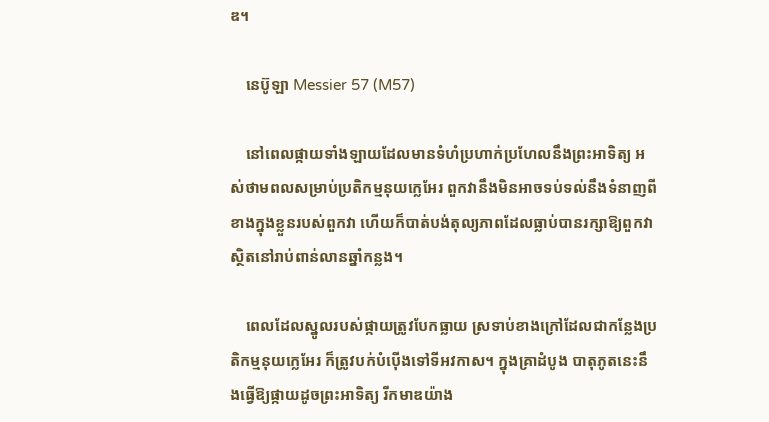ឌ។

    នេប៊ូឡា Messier 57 (M57)

    នៅពេលផ្កាយទាំងឡាយដែលមានទំហំប្រហាក់ប្រហែលនឹងព្រះអាទិត្យ អស់ថាមពលសម្រាប់ប្រតិកម្មនុយក្លេអែរ ពួកវានឹងមិនអាចទប់ទល់នឹងទំនាញពីខាងក្នុងខ្លួនរបស់ពួកវា ហើយក៏បាត់បង់តុល្យភាពដែលធ្លាប់បានរក្សាឱ្យពួកវាស្ថិតនៅរាប់ពាន់លានឆ្នាំកន្លង។

    ពេលដែលស្នូលរបស់ផ្កាយត្រូវបែកធ្លាយ ស្រទាប់ខាងក្រៅដែលជាកន្លែងប្រតិកម្មនុយក្លេអែរ ក៏ត្រូវបក់បំប៉ើងទៅទីអវកាស។ ក្នុងគ្រាដំបូង បាតុភូតនេះនឹងធ្វើឱ្យផ្កាយដូចព្រះអាទិត្យ រីកមាឌយ៉ាង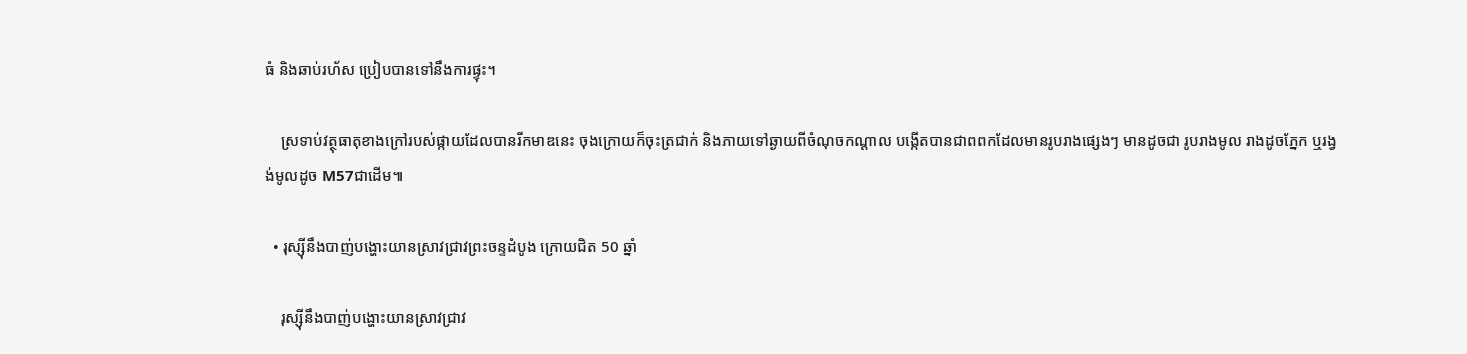ធំ និងឆាប់រហ័ស ប្រៀបបានទៅនឹងការផ្ទុះ។

    ស្រទាប់វត្ថុធាតុខាងក្រៅរបស់ផ្កាយដែលបានរីកមាឌនេះ ចុងក្រោយក៏ចុះត្រជាក់ និងភាយទៅឆ្ងាយពីចំណុចកណ្ដាល បង្កើតបានជាពពកដែលមានរូបរាងផ្សេងៗ មានដូចជា រូបរាងមូល រាងដូចភ្នែក ឬរង្វង់មូលដូច M57ជាដើម៕

  • រុស្ស៊ីនឹងបាញ់បង្ហោះយានស្រាវជ្រាវព្រះចន្ទដំបូង ក្រោយជិត 50 ឆ្នាំ

    រុស្ស៊ីនឹងបាញ់បង្ហោះយានស្រាវជ្រាវ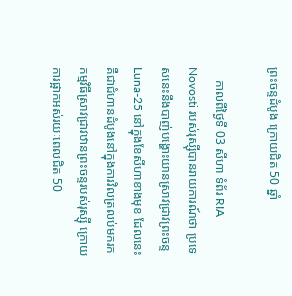ព្រះចន្ទដំបូង ក្រោយជិត 50 ឆ្នាំ

    កាលពីថ្ងៃទី 03 សីហា ទំព័រ RIA Novosti របស់រុស្ស៊ីបានរាយការណ៍ថា ប្រទេសនេះនឹងបាញ់បង្ហោះយានស្រាវជ្រាវព្រះចន្ទ Luna-25 នៅក្នុងខែសីហាខាងមុខ ដែលនេះគឺជាជំហានដំបូងនៅក្នុងការវិលត្រលប់មករកកម្មវិធីស្រាវជ្រាវឋានព្រះចន្ទរបស់រុស្ស៊ី ក្រោយការផ្អាកអស់រយៈពេលជិត 50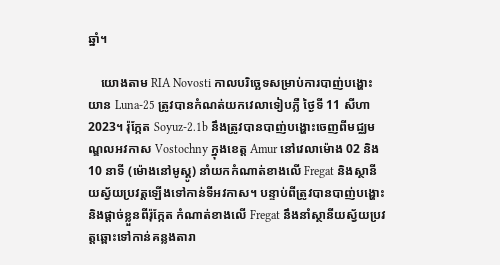ឆ្នាំ។

    យោងតាម RIA Novosti កាលបរិច្ឆេទសម្រាប់ការបាញ់បង្ហោះយាន Luna-25 ត្រូវបានកំណត់យកវេលាទៀបភ្លឺ ថ្ងៃទី 11 សីហា 2023។ រ៉ុក្កែត Soyuz-2.1b នឹងត្រូវបានបាញ់បង្ហោះចេញពីមជ្ឈមណ្ឌលអវកាស Vostochny ក្នុងខេត្ត Amur នៅវេលាម៉ោង 02 និង 10 នាទី (ម៉ោងនៅមូស្គូ) នាំយកកំណាត់ខាងលើ Fregat និងស្ថានីយស្វ័យប្រវត្តឡើងទៅកាន់ទីអវកាស។ បន្ទាប់ពីត្រូវបានបាញ់បង្ហោះ និងផ្ដាច់ខ្លួនពីរ៉ុក្កែត កំណាត់ខាងលើ Fregat នឹងនាំស្ថានីយស្វ័យប្រវត្តឆ្ពោះទៅកាន់គន្លងតារា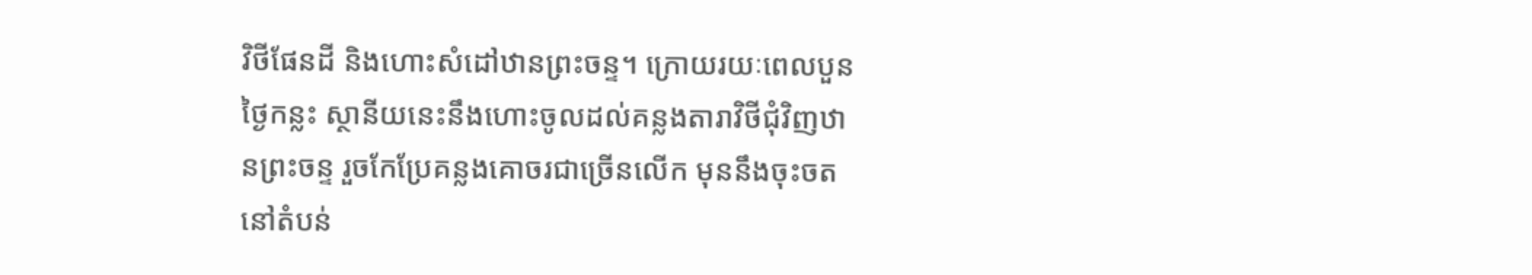វិថីផែនដី និងហោះសំដៅឋានព្រះចន្ទ។ ក្រោយរយៈពេលបួនថ្ងៃកន្លះ ស្ថានីយនេះនឹងហោះចូលដល់គន្លងតារាវិថីជុំវិញឋានព្រះចន្ទ រួចកែប្រែគន្លងគោចរជាច្រើនលើក មុននឹងចុះចតនៅតំបន់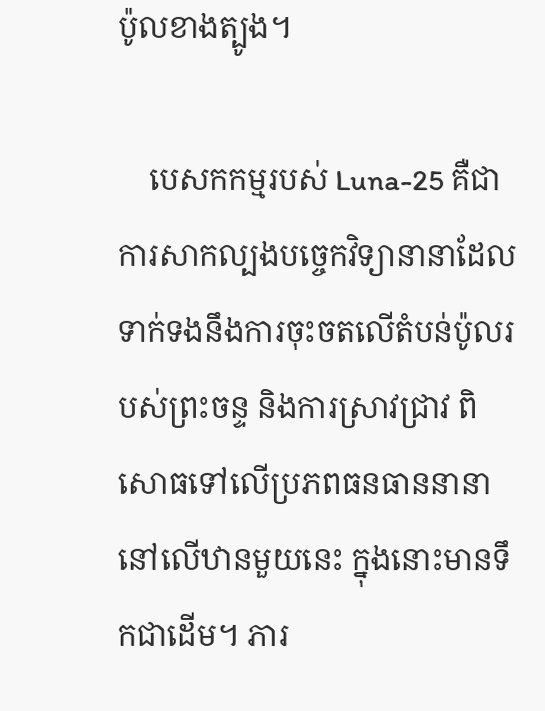ប៉ូលខាងត្បូង។

    បេសកកម្មរបស់ Luna-25 គឺជាការសាកល្បងបច្ចេកវិទ្យានានាដែលទាក់ទងនឹងការចុះចតលើតំបន់ប៉ូលរបស់ព្រះចន្ទ និងការស្រាវជ្រាវ ពិសោធទៅលើប្រភពធនធាននានានៅលើឋានមួយនេះ ក្នុងនោះមានទឹកជាដើម។ ភារ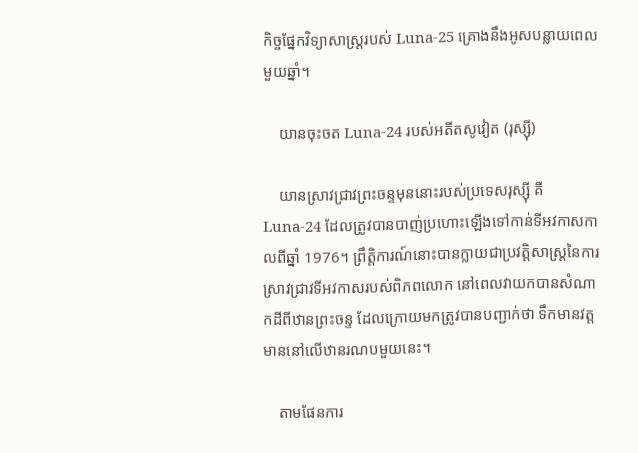កិច្ចផ្នែកវិទ្យាសាស្ត្ររបស់ Luna-25 គ្រោងនឹងអូសបន្លាយពេលមួយឆ្នាំ។

    យានចុះចត Luna-24 របស់អតីតសូវៀត (រុស្ស៊ី)

    យានស្រាវជ្រាវព្រះចន្ទមុននោះរបស់ប្រទេសរុស្ស៊ី គឺ Luna-24 ដែលត្រូវបានបាញ់ប្រហោះឡើងទៅកាន់ទីអវកាសកាលពីឆ្នាំ 1976។ ព្រឹត្តិការណ៍នោះបានក្លាយជាប្រវត្តិសាស្ត្រនៃការស្រាវជ្រាវទីអវកាសរបស់ពិភពលោក នៅពេលវាយកបានសំណាកដីពីឋានព្រះចន្ទ ដែលក្រោយមកត្រូវបានបញ្ជាក់ថា ទឹកមានវត្តមាននៅលើឋានរណបមួយនេះ។

    តាមផែនការ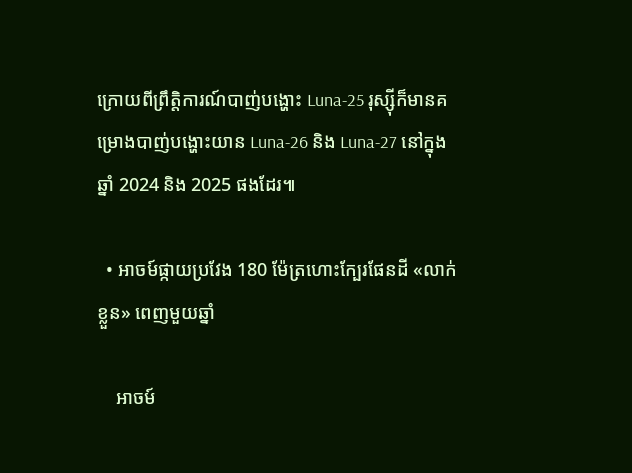ក្រោយពីព្រឹត្តិការណ៍បាញ់បង្ហោះ Luna-25 រុស្ស៊ីក៏មានគម្រោងបាញ់បង្ហោះយាន Luna-26 និង Luna-27 នៅក្នុងឆ្នាំ 2024 និង 2025 ផងដែរ៕

  • អាចម៍ផ្កាយប្រវែង 180 ម៉ែត្រហោះក្បែរផែនដី «លាក់ខ្លួន» ពេញមួយឆ្នាំ

    អាចម៍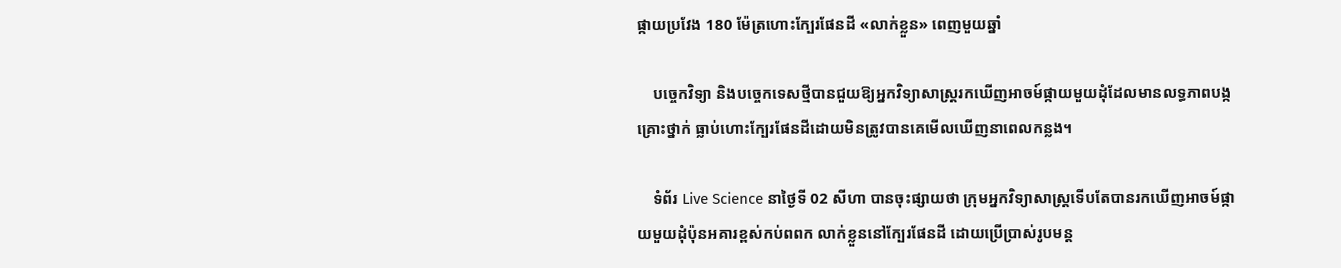ផ្កាយប្រវែង 180 ម៉ែត្រហោះក្បែរផែនដី «លាក់ខ្លួន» ពេញមួយឆ្នាំ

    បច្ចេកវិទ្យា និងបច្ចេកទេសថ្មីបានជួយឱ្យអ្នកវិទ្យាសាស្ត្ររកឃើញអាចម៍ផ្កាយមួយដុំដែលមានលទ្ធភាពបង្កគ្រោះថ្នាក់ ធ្លាប់ហោះក្បែរផែនដីដោយមិនត្រូវបានគេមើលឃើញនាពេលកន្លង។

    ទំព័រ Live Science នាថ្ងៃទី 02 សីហា បានចុះផ្សាយថា ក្រុមអ្នកវិទ្យាសាស្ត្រទើបតែបានរកឃើញអាចម៍ផ្កាយមួយដុំប៉ុនអគារខ្ពស់កប់ពពក លាក់ខ្លួននៅក្បែរផែនដី ដោយប្រើប្រាស់រូបមន្ត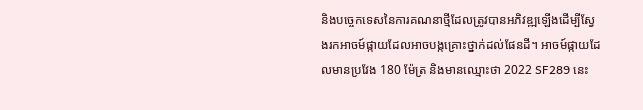និងបច្ចេកទេសនៃការគណនាថ្មីដែលត្រូវបានអភិវឌ្ឍឡើងដើម្បីស្វែងរកអាចម៍ផ្កាយដែលអាចបង្កគ្រោះថ្នាក់ដល់ផែនដី។ អាចម៍ផ្កាយដែលមានប្រវែង 180 ម៉ែត្រ និងមានឈ្មោះថា 2022 SF289 នេះ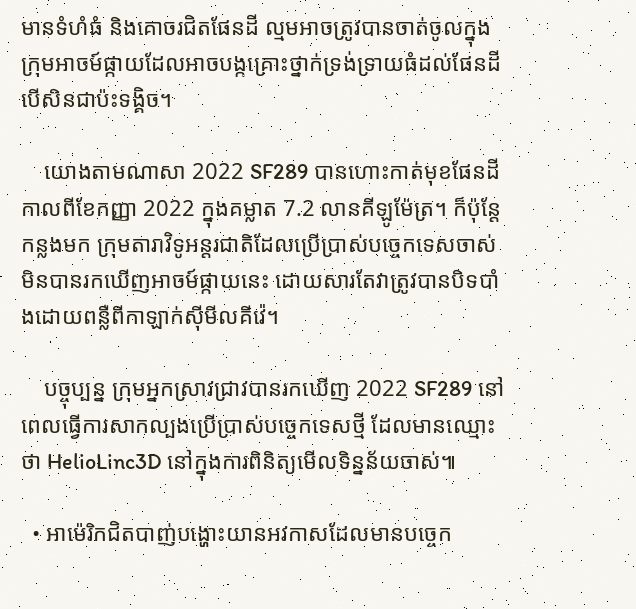មានទំហំធំ និងគោចរជិតផែនដី ល្មមអាចត្រូវបានចាត់ចូលក្នុងក្រុមអាចម៍ផ្កាយដែលអាចបង្កគ្រោះថ្នាក់ទ្រង់ទ្រាយធំដល់ផែនដី បើសិនជាប៉ះទង្គិច។

    យោងតាមណាសា 2022 SF289 បានហោះកាត់មុខផែនដីកាលពីខែកញ្ញា 2022 ក្នុងគម្លាត 7.2 លានគីឡូម៉ែត្រ។ ក៏ប៉ុន្តែ កន្លងមក ក្រុមតារាវិទូអន្តរជាតិដែលប្រើប្រាស់បច្ចេកទេសចាស់ មិនបានរកឃើញអាចម៍ផ្កាយនេះ ដោយសារតែវាត្រូវបានបិទបាំងដោយពន្លឺពីកាឡាក់ស៊ីមីលគីវ៉េ។

    បច្ចុប្បន្ន ក្រុមអ្នកស្រាវជ្រាវបានរកឃើញ 2022 SF289 នៅពេលធ្វើការសាកល្បងប្រើប្រាស់បច្ចេកទេសថ្មី ដែលមានឈ្មោះថា HelioLinc3D នៅក្នុងការពិនិត្យមើលទិន្នន័យចាស់៕

  • អាម៉េរិកជិតបាញ់បង្ហោះយានអវកាសដែលមានបច្ចេក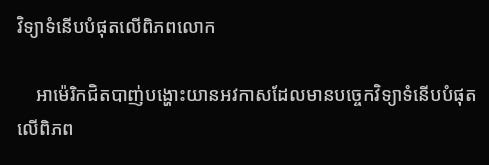វិទ្យាទំនើបបំផុតលើពិភពលោក

    អាម៉េរិកជិតបាញ់បង្ហោះយានអវកាសដែលមានបច្ចេកវិទ្យាទំនើបបំផុតលើពិភព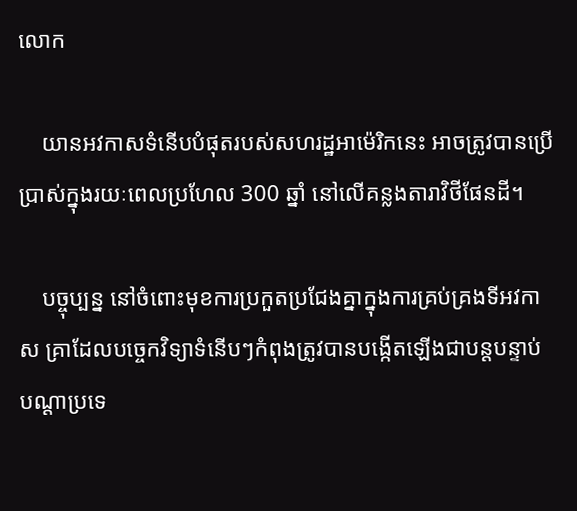លោក

    យានអវកាសទំនើបបំផុតរបស់សហរដ្ឋអាម៉េរិកនេះ អាចត្រូវបានប្រើប្រាស់ក្នុងរយៈពេលប្រហែល 300 ឆ្នាំ នៅលើគន្លងតារាវិថីផែនដី។

    បច្ចុប្បន្ន នៅចំពោះមុខការប្រកួតប្រជែងគ្នាក្នុងការគ្រប់គ្រងទីអវកាស គ្រាដែលបច្ចេកវិទ្យាទំនើបៗកំពុងត្រូវបានបង្កើតឡើងជាបន្តបន្ទាប់ បណ្ដាប្រទេ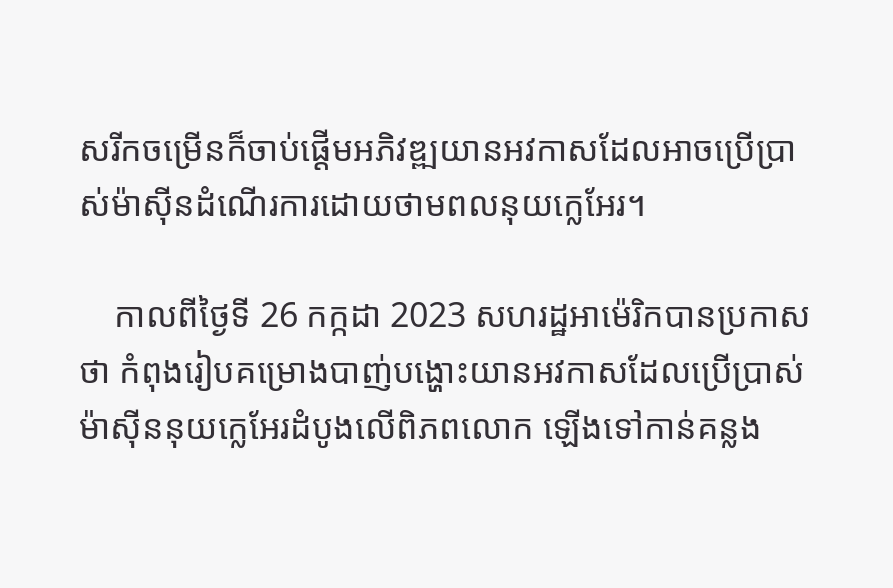សរីកចម្រើនក៏ចាប់ផ្ដើមអភិវឌ្ឍយានអវកាសដែលអាចប្រើប្រាស់ម៉ាស៊ីនដំណើរការដោយថាមពលនុយក្លេអែរ។

    កាលពីថ្ងៃទី 26 កក្កដា 2023 សហរដ្ឋអាម៉េរិកបានប្រកាសថា កំពុងរៀបគម្រោងបាញ់បង្ហោះយានអវកាសដែលប្រើប្រាស់ម៉ាស៊ីននុយក្លេអែរដំបូងលើពិភពលោក ឡើងទៅកាន់គន្លង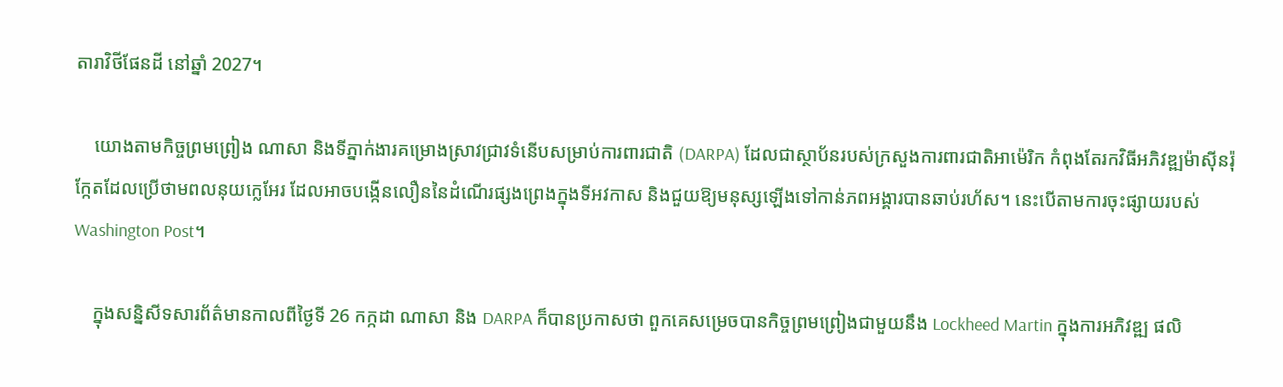តារាវិថីផែនដី នៅឆ្នាំ 2027។

    យោងតាមកិច្ចព្រមព្រៀង ណាសា និងទីភ្នាក់ងារគម្រោងស្រាវជ្រាវទំនើបសម្រាប់ការពារជាតិ (DARPA) ដែលជាស្ថាប័នរបស់ក្រសួងការពារជាតិអាម៉េរិក កំពុងតែរកវិធីអភិវឌ្ឍម៉ាស៊ីនរ៉ុក្កែតដែលប្រើថាមពលនុយក្លេអែរ ដែលអាចបង្កើនលឿននៃដំណើរផ្សងព្រេងក្នុងទីអវកាស និងជួយឱ្យមនុស្សឡើងទៅកាន់ភពអង្គារបានឆាប់រហ័ស។ នេះបើតាមការចុះផ្សាយរបស់ Washington Post។

    ក្នុងសន្និសីទសារព័ត៌មានកាលពីថ្ងៃទី 26 កក្កដា ណាសា និង DARPA ក៏បានប្រកាសថា ពួកគេសម្រេចបានកិច្ចព្រមព្រៀងជាមួយនឹង Lockheed Martin ក្នុងការអភិវឌ្ឍ ផលិ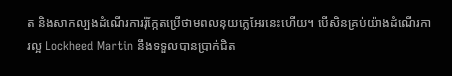ត និងសាកល្បងដំណើរការរ៉ុក្កែតប្រើថាមពលនុយក្លេអែរនេះហើយ។ បើសិនគ្រប់យ៉ាងដំណើរការល្អ Lockheed Martin នឹងទទួលបានប្រាក់ជិត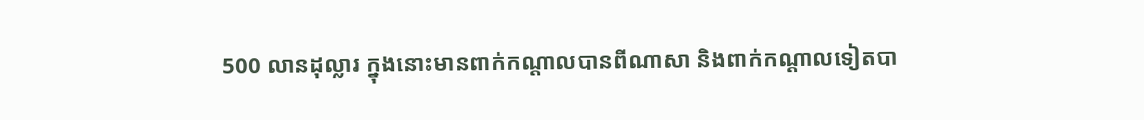500 លានដុល្លារ ក្នុងនោះមានពាក់កណ្ដាលបានពីណាសា និងពាក់កណ្ដាលទៀតបា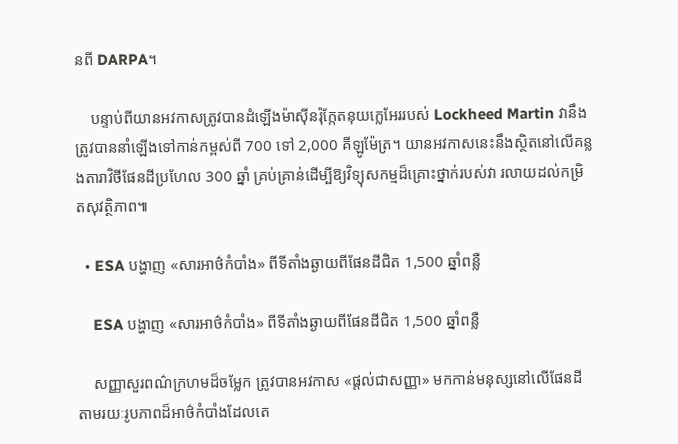នពី DARPA។

    បន្ទាប់ពីយានអវកាសត្រូវបានដំឡើងម៉ាស៊ីនរ៉ុក្កែតនុយក្លេអែររបស់ Lockheed Martin វានឹងត្រូវបាននាំឡើងទៅកាន់កម្ពស់ពី 700 ទៅ 2,000 គីឡូម៉ែត្រ។ យានអវកាសនេះនឹងស្ថិតនៅលើគន្លងតារាវិថីផែនដីប្រហែល 300 ឆ្នាំ គ្រប់គ្រាន់ដើម្បីឱ្យវិទ្យុសកម្មដ៏គ្រោះថ្នាក់របស់វា រលាយដល់កម្រិតសុវត្ថិភាព៕

  • ESA បង្ហាញ «សារអាថ៌កំបាំង» ពីទីតាំងឆ្ងាយពីផែនដីជិត 1,500 ឆ្នាំពន្លឺ

    ESA បង្ហាញ «សារអាថ៌កំបាំង» ពីទីតាំងឆ្ងាយពីផែនដីជិត 1,500 ឆ្នាំពន្លឺ

    សញ្ញាសួរពណ៌ក្រហមដ៏ចម្លែក ត្រូវបានអវកាស «ផ្ដល់ជាសញ្ញា» មកកាន់មនុស្សនៅលើផែនដី តាមរយៈរូបភាពដ៏អាថ៌កំបាំងដែលតេ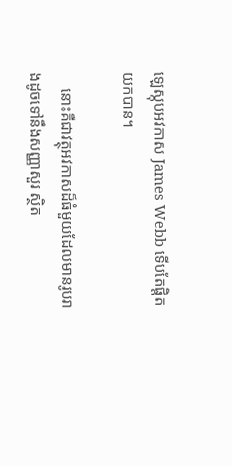ឡេស្កុបអវកាស James Webb ទើបតែផ្ដិតយកបាន។

    នោះគឺជាវត្ថុអវកាសដ៏ធំមួយដែលមានរូបរាងដូចទៅនឹងសញ្ញាសួរ ស្ថិត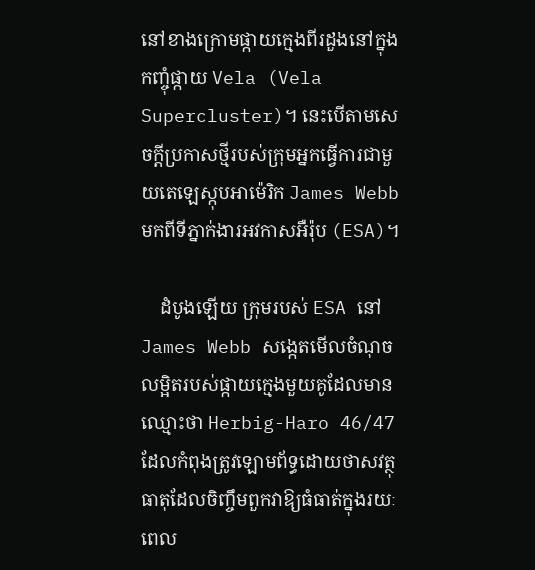នៅខាងក្រោមផ្កាយក្មេងពីរដួងនៅក្នុងកញ្ចុំផ្កាយ Vela (Vela Supercluster)។ នេះបើតាមសេចក្ដីប្រកាសថ្មីរបស់ក្រុមអ្នកធ្វើការជាមួយតេឡេស្កុបអាម៉េរិក James Webb មកពីទីភ្នាក់ងារអវកាសអឺរ៉ុប (ESA)។

    ដំបូងឡើយ ក្រុមរបស់ ESA នៅ James Webb សង្កេតមើលចំណុចលម្អិតរបស់ផ្កាយក្មេងមួយគូដែលមានឈ្មោះថា Herbig-Haro 46/47 ដែលកំពុងត្រូវឡោមព័ទ្ធដោយថាសវត្ថុធាតុដែលចិញ្ចឹមពួកវាឱ្យធំធាត់ក្នុងរយៈពេល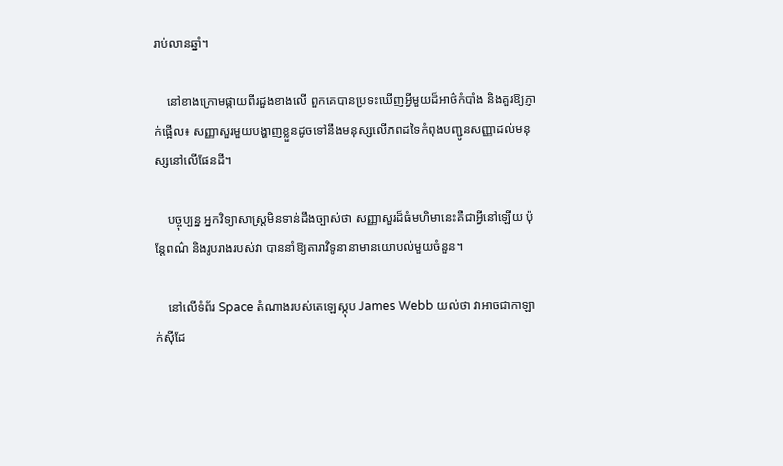រាប់លានឆ្នាំ។

    នៅខាងក្រោមផ្កាយពីរដួងខាងលើ ពួកគេបានប្រទះឃើញអ្វីមួយដ៏អាថ៌កំបាំង និងគួរឱ្យភ្ញាក់ផ្អើល៖ សញ្ញាសួរមួយបង្ហាញខ្លួនដូចទៅនឹងមនុស្សលើភពដទៃកំពុងបញ្ជូនសញ្ញាដល់មនុស្សនៅលើផែនដី។

    បច្ចុប្បន្ន អ្នកវិទ្យាសាស្ត្រមិនទាន់ដឹងច្បាស់ថា សញ្ញាសួរដ៏ធំមហិមានេះគឺជាអ្វីនៅឡើយ ប៉ុន្តែពណ៌ និងរូបរាងរបស់វា បាននាំឱ្យតារាវិទូនានាមានយោបល់មួយចំនួន។

    នៅលើទំព័រ Space តំណាងរបស់តេឡេស្កុប James Webb យល់ថា វាអាចជាកាឡាក់ស៊ីដែ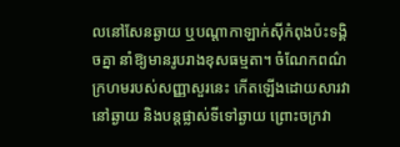លនៅសែនឆ្ងាយ ឬបណ្ដាកាឡាក់ស៊ីកំពុងប៉ះទង្គិចគ្នា នាំឱ្យមានរូបរាងខុសធម្មតា។ ចំណែកពណ៌ក្រហមរបស់សញ្ញាសួរនេះ កើតឡើងដោយសារវានៅឆ្ងាយ និងបន្តផ្លាស់ទីទៅឆ្ងាយ ព្រោះចក្រវា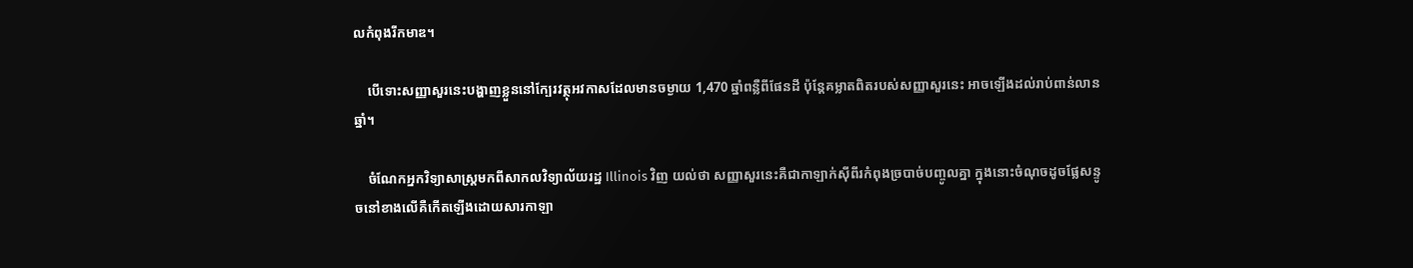លកំពុងរីកមាឌ។

    បើទោះសញ្ញាសួរនេះបង្ហាញខ្លួននៅក្បែរវត្ថុអវកាសដែលមានចម្ងាយ 1,470 ឆ្នាំពន្លឺពីផែនដី ប៉ុន្តែគម្លាតពិតរបស់សញ្ញាសួរនេះ អាចឡើងដល់រាប់ពាន់លានឆ្នាំ។

    ចំណែកអ្នកវិទ្យាសាស្ត្រមកពីសាកលវិទ្យាល័យរដ្ឋ Illinois វិញ យល់ថា សញ្ញាសួរនេះគឺជាកាឡាក់ស៊ីពីរកំពុងច្របាច់បញ្ចូលគ្នា ក្នុងនោះចំណុចដូចផ្លែសន្ទូចនៅខាងលើគឺកើតឡើងដោយសារកាឡា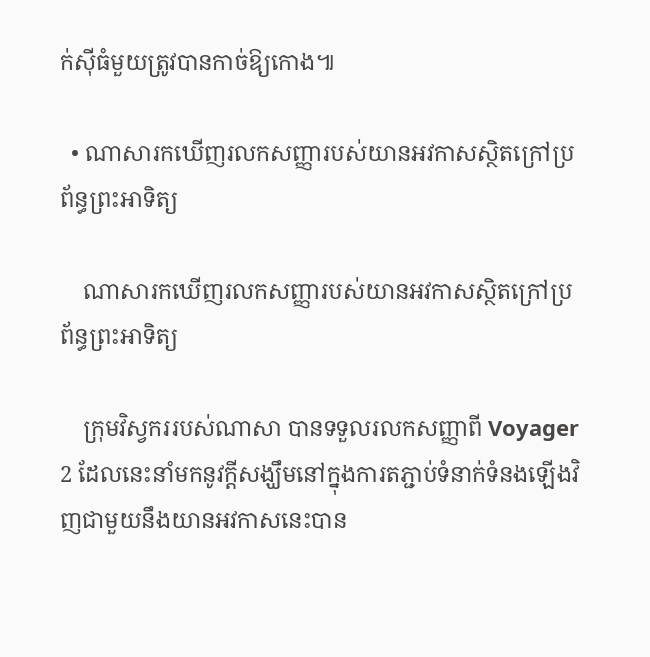ក់ស៊ីធំមួយត្រូវបានកាច់ឱ្យកោង៕

  • ណាសារកឃើញរលកសញ្ញារបស់យានអវកាសស្ថិតក្រៅប្រព័ន្ធព្រះអាទិត្យ

    ណាសារកឃើញរលកសញ្ញារបស់យានអវកាសស្ថិតក្រៅប្រព័ន្ធព្រះអាទិត្យ

    ក្រុមវិស្វកររបស់ណាសា បានទទួលរលកសញ្ញាពី Voyager 2 ដែលនេះនាំមកនូវក្ដីសង្ឃឹមនៅក្នុងការតភ្ជាប់ទំនាក់ទំនងឡើងវិញជាមួយនឹងយានអវកាសនេះបាន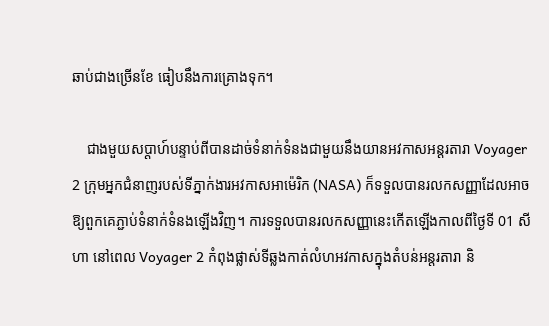ឆាប់ជាងច្រើនខែ ធៀបនឹងការគ្រោងទុក។

    ជាងមួយសប្ដាហ៍បន្ទាប់ពីបានដាច់ទំនាក់ទំនងជាមួយនឹងយានអវកាសអន្តរតារា Voyager 2 ក្រុមអ្នកជំនាញរបស់ទីភ្នាក់ងារអវកាសអាម៉េរិក (NASA) ក៏ទទួលបានរលកសញ្ញាដែលអាចឱ្យពួកគេភ្ជាប់ទំនាក់ទំនងឡើងវិញ។ ការទទួលបានរលកសញ្ញានេះកើតឡើងកាលពីថ្ងៃទី 01 សីហា នៅពេល Voyager 2 កំពុងផ្លាស់ទីឆ្លងកាត់លំហអវកាសក្នុងតំបន់អន្តរតារា និ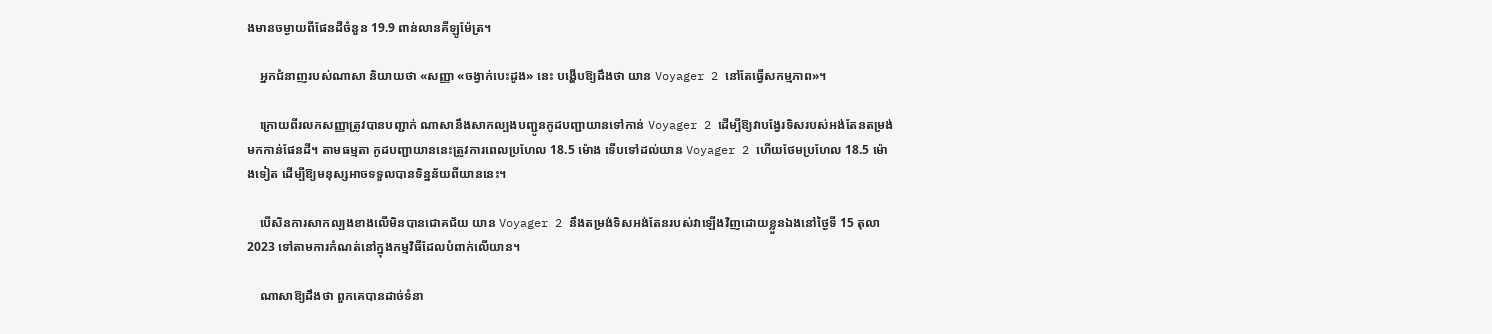ងមានចម្ងាយពីផែនដីចំនួន 19.9 ពាន់លានគីឡូម៉ែត្រ។

    អ្នកជំនាញរបស់ណាសា និយាយថា «សញ្ញា «ចង្វាក់បេះដូង» នេះ បង្ហើបឱ្យដឹងថា យាន Voyager 2 នៅតែធ្វើសកម្មភាព»។

    ក្រោយពីរលកសញ្ញាត្រូវបានបញ្ជាក់ ណាសានឹងសាកល្បងបញ្ជូនកូដបញ្ជាយានទៅកាន់ Voyager 2 ដើម្បីឱ្យវាបង្វែរទិសរបស់អង់តែនតម្រង់មកកាន់ផែនដី។ តាមធម្មតា កូដបញ្ជាយាននេះត្រូវការពេលប្រហែល 18.5 ម៉ោង ទើបទៅដល់យាន Voyager 2 ហើយថែមប្រហែល 18.5 ម៉ោងទៀត ដើម្បីឱ្យមនុស្សអាចទទួលបានទិន្នន័យពីយាននេះ។

    បើសិនការសាកល្បងខាងលើមិនបានជោគជ័យ យាន Voyager 2 នឹងតម្រង់ទិសអង់តែនរបស់វាឡើងវិញដោយខ្លួនឯងនៅថ្ងៃទី 15 តុលា 2023 ទៅតាមការកំណត់នៅក្នុងកម្មវិធីដែលបំពាក់លើយាន។

    ណាសាឱ្យដឹងថា ពួកគេបានដាច់ទំនា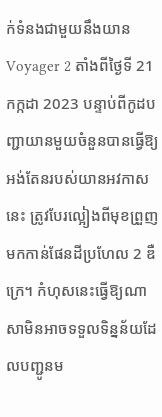ក់ទំនងជាមួយនឹងយាន Voyager 2 តាំងពីថ្ងៃទី 21 កក្កដា 2023 បន្ទាប់ពីកូដបញ្ជាយានមួយចំនួនបានធ្វើឱ្យអង់តែនរបស់យានអវកាសនេះ ត្រូវបែរល្អៀងពីមុខព្រួញមកកាន់ផែនដីប្រហែល 2 ឌឺក្រេ។ កំហុសនេះធ្វើឱ្យណាសាមិនអាចទទួលទិន្នន័យដែលបញ្ជូនម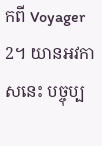កពី Voyager 2។ យានអវកាសនេះ បច្ចុប្ប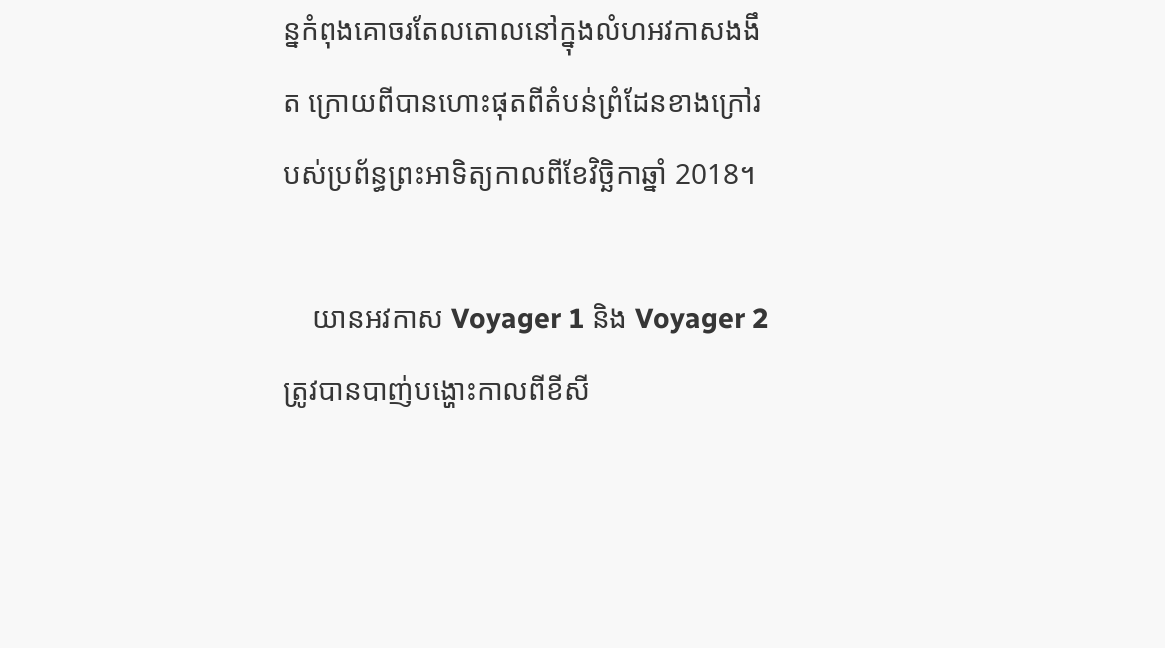ន្នកំពុងគោចរតែលតោលនៅក្នុងលំហអវកាសងងឹត ក្រោយពីបានហោះផុតពីតំបន់ព្រំដែនខាងក្រៅរបស់ប្រព័ន្ធព្រះអាទិត្យកាលពីខែវិច្ឆិកាឆ្នាំ 2018។

    យានអវកាស Voyager 1 និង Voyager 2 ត្រូវបានបាញ់បង្ហោះកាលពីខីសី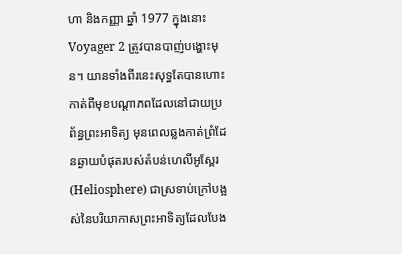ហា និងកញ្ញា ឆ្នាំ 1977 ក្នុងនោះ Voyager 2 ត្រូវបានបាញ់បង្ហោះមុន។ យានទាំងពីរនេះសុទ្ធតែបានហោះកាត់ពីមុខបណ្ដាភពដែលនៅជាយប្រព័ន្ធព្រះអាទិត្យ មុនពេលឆ្លងកាត់ព្រំដែនឆ្ងាយបំផុតរបស់តំបន់ហេលីអូស្ពែរ (Heliosphere) ជាស្រទាប់ក្រៅបង្អស់នៃបរិយាកាសព្រះអាទិត្យដែលបែង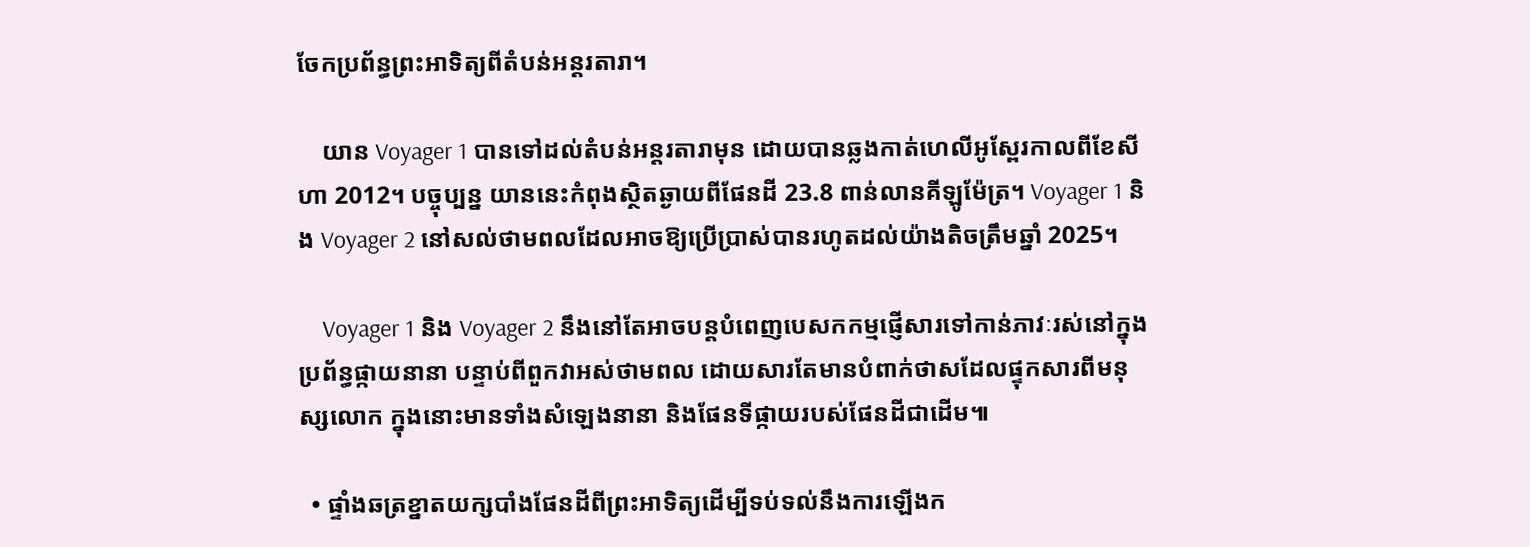ចែកប្រព័ន្ធព្រះអាទិត្យពីតំបន់អន្តរតារា។

    យាន Voyager 1 បានទៅដល់តំបន់អន្តរតារាមុន ដោយបានឆ្លងកាត់ហេលីអូស្ពែរកាលពីខែសីហា 2012។ បច្ចុប្បន្ន យាននេះកំពុងស្ថិតឆ្ងាយពីផែនដី 23.8 ពាន់លានគីឡូម៉ែត្រ។ Voyager 1 និង Voyager 2 នៅសល់ថាមពលដែលអាចឱ្យប្រើប្រាស់បានរហូតដល់យ៉ាងតិចត្រឹមឆ្នាំ 2025។

    Voyager 1 និង Voyager 2 នឹងនៅតែអាចបន្តបំពេញបេសកកម្មផ្ញើសារទៅកាន់ភាវៈរស់នៅក្នុងប្រព័ន្ធផ្កាយនានា បន្ទាប់ពីពួកវាអស់ថាមពល ដោយសារតែមានបំពាក់ថាសដែលផ្ទុកសារពីមនុស្សលោក ក្នុងនោះមានទាំងសំឡេងនានា និងផែនទីផ្កាយរបស់ផែនដីជាដើម៕

  • ផ្ទាំងឆត្រខ្នាតយក្សបាំងផែនដីពីព្រះអាទិត្យដើម្បីទប់ទល់នឹងការឡើងក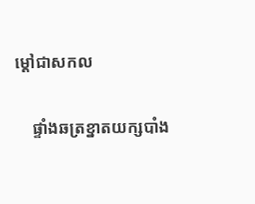ម្ដៅជាសកល

    ផ្ទាំងឆត្រខ្នាតយក្សបាំង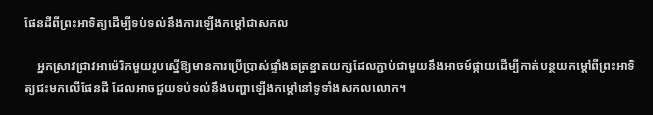ផែនដីពីព្រះអាទិត្យដើម្បីទប់ទល់នឹងការឡើងកម្ដៅជាសកល

    អ្នកស្រាវជ្រាវអាម៉េរិកមួយរូបស្នើឱ្យមានការប្រើប្រាស់ផ្ទាំងឆត្រខ្នាតយក្សដែលភ្ជាប់ជាមួយនឹងអាចម៍ផ្កាយដើម្បីកាត់បន្ថយកម្ដៅពីព្រះអាទិត្យជះមកលើផែនដី ដែលអាចជួយទប់ទល់នឹងបញ្ហាឡើងកម្ដៅនៅទូទាំងសកលលោក។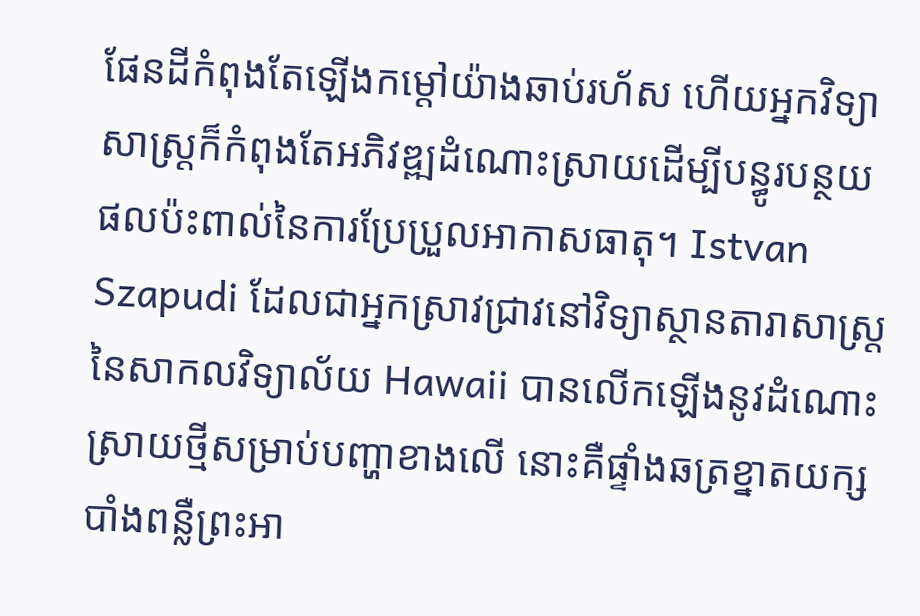ផែនដីកំពុងតែឡើងកម្ដៅយ៉ាងឆាប់រហ័ស ហើយអ្នកវិទ្យាសាស្ត្រក៏កំពុងតែអភិវឌ្ឍដំណោះស្រាយដើម្បីបន្ធូរបន្ថយផលប៉ះពាល់នៃការប្រែប្រួលអាកាសធាតុ។ Istvan Szapudi ដែលជាអ្នកស្រាវជ្រាវនៅវិទ្យាស្ថានតារាសាស្ត្រនៃសាកលវិទ្យាល័យ Hawaii បានលើកឡើងនូវដំណោះស្រាយថ្មីសម្រាប់បញ្ហាខាងលើ នោះគឺផ្ទាំងឆត្រខ្នាតយក្សបាំងពន្លឺព្រះអា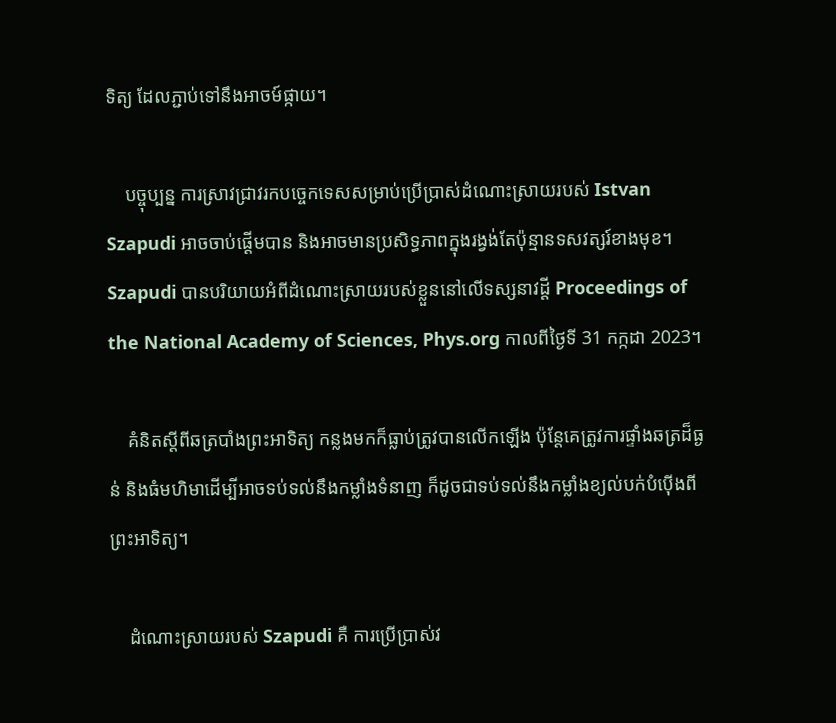ទិត្យ ដែលភ្ជាប់ទៅនឹងអាចម៍ផ្កាយ។

    បច្ចុប្បន្ន ការស្រាវជ្រាវរកបច្ចេកទេសសម្រាប់ប្រើប្រាស់ដំណោះស្រាយរបស់ Istvan Szapudi អាចចាប់ផ្ដើមបាន និងអាចមានប្រសិទ្ធភាពក្នុងរង្វង់តែប៉ុន្មានទសវត្សរ៍ខាងមុខ។ Szapudi បានបរិយាយអំពីដំណោះស្រាយរបស់ខ្លួននៅលើទស្សនាវដ្ដី Proceedings of the National Academy of Sciences, Phys.org កាលពីថ្ងៃទី 31 កក្កដា 2023។

    គំនិតស្ដីពីឆត្របាំងព្រះអាទិត្យ កន្លងមកក៏ធ្លាប់ត្រូវបានលើកឡើង ប៉ុន្តែគេត្រូវការផ្ទាំងឆត្រដ៏ធ្ងន់ និងធំមហិមាដើម្បីអាចទប់ទល់នឹងកម្លាំងទំនាញ ក៏ដូចជាទប់ទល់នឹងកម្លាំងខ្យល់បក់បំប៉ើងពីព្រះអាទិត្យ។

    ដំណោះស្រាយរបស់ Szapudi គឺ ការប្រើប្រាស់វ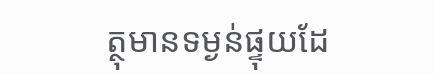ត្ថុមានទម្ងន់ផ្ទុយដែ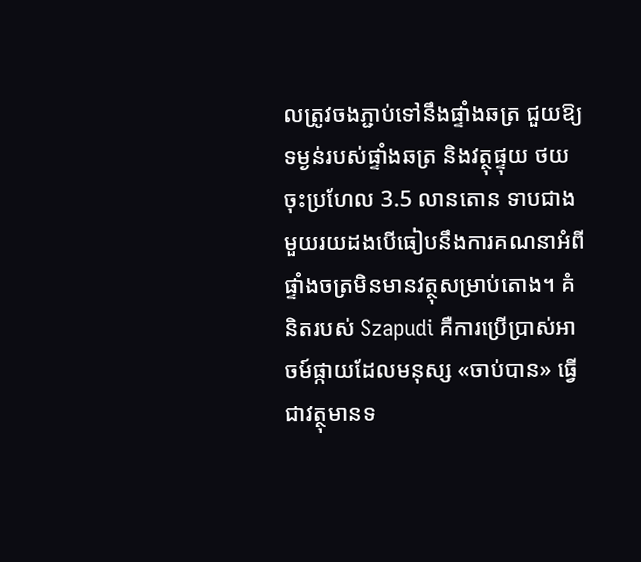លត្រូវចងភ្ជាប់ទៅនឹងផ្ទាំងឆត្រ ជួយឱ្យទម្ងន់របស់ផ្ទាំងឆត្រ និងវត្ថុផ្ទុយ ថយចុះប្រហែល 3.5 លានតោន ទាបជាងមួយរយដងបើធៀបនឹងការគណនាអំពីផ្ទាំងចត្រមិនមានវត្ថុសម្រាប់តោង។ គំនិតរបស់ Szapudi គឺការប្រើប្រាស់អាចម៍ផ្កាយដែលមនុស្ស «ចាប់បាន» ធ្វើជាវត្ថុមានទ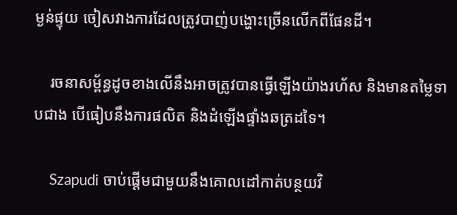ម្ងន់ផ្ទុយ ចៀសវាងការដែលត្រូវបាញ់បង្ហោះច្រើនលើកពីផែនដី។

    រចនាសម្ព័ន្ធដូចខាងលើនឹងអាចត្រូវបានធ្វើឡើងយ៉ាងរហ័ស និងមានតម្លៃទាបជាង បើធៀបនឹងការផលិត និងដំឡើងផ្ទាំងឆត្រដទៃ។

    Szapudi ចាប់ផ្ដើមជាមួយនឹងគោលដៅកាត់បន្ថយវិ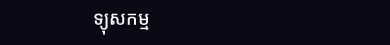ទ្យុសកម្ម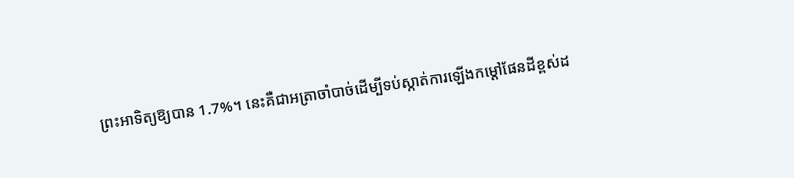ព្រះអាទិត្យឱ្យបាន 1.7%។ នេះគឺជាអត្រាចាំបាច់ដើម្បីទប់ស្កាត់ការឡើងកម្ដៅផែនដីខ្ពស់ដ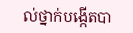ល់ថ្នាក់បង្កើតបា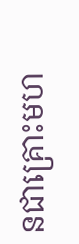នជាគ្រោះមហ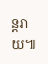ន្តរាយ៕